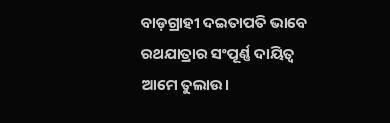ବାଡ଼ଗ୍ରାହୀ ଦଇତାପତି ଭାବେ ରଥଯାତ୍ରାର ସଂପୂର୍ଣ୍ଣ ଦାୟିତ୍ବ ଆମେ ତୁଲାଉ।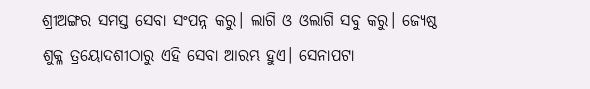ଶ୍ରୀଅଙ୍ଗର ସମସ୍ତ ସେବା ସଂପନ୍ନ କରୁ। ଲାଗି ଓ ଓଲାଗି ସବୁ କରୁ। ଜ୍ୟେଷ୍ଠ ଶୁକ୍ଳ ତ୍ରୟୋଦଶୀଠାରୁ ଏହି ସେବା ଆରମ୍ଭ ହୁଏ। ସେନାପଟା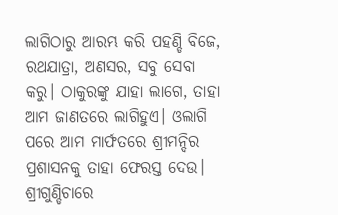ଲାଗିଠାରୁ ଆରମ୍ଭ କରି ପହଣ୍ଡି ବିଜେ, ରଥଯାତ୍ରା, ଅଣସର, ସବୁ ସେବା କରୁ। ଠାକୁରଙ୍କୁ ଯାହା ଲାଗେ, ତାହା ଆମ ଜାଣତରେ ଲାଗିହୁଏ। ଓଲାଗି ପରେ ଆମ ମାର୍ଫତରେ ଶ୍ରୀମନ୍ଦିର ପ୍ରଶାସନକୁ ତାହା ଫେରସ୍ତ ଦେଉ। ଶ୍ରୀଗୁଣ୍ଡିଚାରେ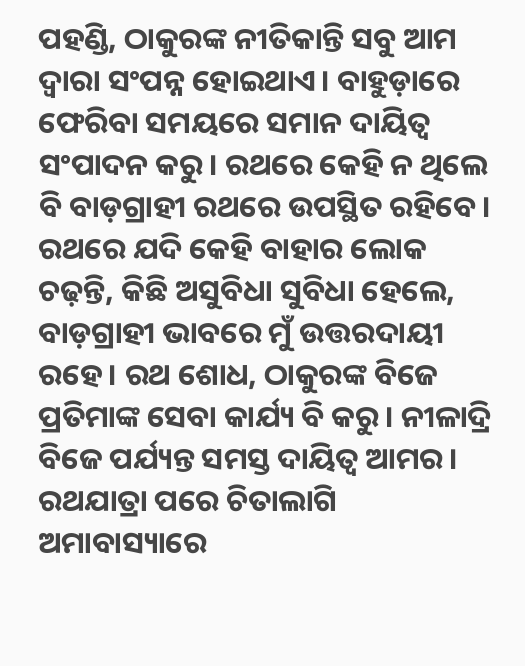ପହଣ୍ଡି, ଠାକୁରଙ୍କ ନୀତିକାନ୍ତି ସବୁ ଆମ ଦ୍ବାରା ସଂପନ୍ନ ହୋଇଥାଏ। ବାହୁଡ଼ାରେ ଫେରିବା ସମୟରେ ସମାନ ଦାୟିତ୍ବ ସଂପାଦନ କରୁ। ରଥରେ କେହି ନ ଥିଲେ ବି ବାଡ଼ଗ୍ରାହୀ ରଥରେ ଉପସ୍ଥିତ ରହିବେ। ରଥରେ ଯଦି କେହି ବାହାର ଲୋକ ଚଢ଼ନ୍ତି, କିଛି ଅସୁବିଧା ସୁବିଧା ହେଲେ, ବାଡ଼ଗ୍ରାହୀ ଭାବରେ ମୁଁ ଉତ୍ତରଦାୟୀ ରହେ। ରଥ ଶୋଧ, ଠାକୁରଙ୍କ ବିଜେ ପ୍ରତିମାଙ୍କ ସେବା କାର୍ଯ୍ୟ ବି କରୁ। ନୀଳାଦ୍ରି ବିଜେ ପର୍ଯ୍ୟନ୍ତ ସମସ୍ତ ଦାୟିତ୍ବ ଆମର। ରଥଯାତ୍ରା ପରେ ଚିତାଲାଗି ଅମାବାସ୍ୟାରେ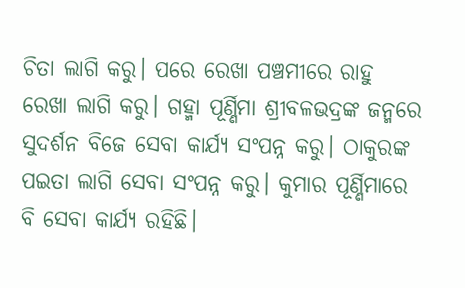ଚିତା ଲାଗି କରୁ। ପରେ ରେଖା ପଞ୍ଚମୀରେ ରାହୁ ରେଖା ଲାଗି କରୁ। ଗହ୍ମା ପୂର୍ଣ୍ଣିମା ଶ୍ରୀବଳଭଦ୍ରଙ୍କ ଜନ୍ମରେ ସୁଦର୍ଶନ ବିଜେ ସେବା କାର୍ଯ୍ୟ ସଂପନ୍ନ କରୁ। ଠାକୁରଙ୍କ ପଇତା ଲାଗି ସେବା ସଂପନ୍ନ କରୁ। କୁମାର ପୂର୍ଣ୍ଣିମାରେ ବି ସେବା କାର୍ଯ୍ୟ ରହିଛି।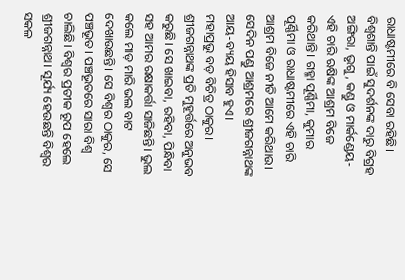ରାଧାଷ୍ଟମୀରେ ବି ସେବା ରହିଛି। ବିଶ୍ବଶାନ୍ତି ପାଇଁ ସୁଦର୍ଶନଙ୍କ ଦାରୁ ବିଗ୍ରହ ଅଙ୍ଗିରା, ଭୃଗୁ, କଣ୍ଡୁ ଓ ମାର୍କଣ୍ଡେୟ- ଏହି ଚାରି ଋଷିଙ୍କ ଆଶ୍ରମ ବିଜେ କରିଥାନ୍ତି। ଗହ୍ମା ପୂର୍ଣ୍ଣିମା, କୁମାର ପୂର୍ଣ୍ଣିମା ଓ ରାଧାଷ୍ଟମୀରେ ଏହି ଚାରି ଆଶ୍ରମ ବିଜେ ନୀତି ଆମେ କରିଥାଉ। ସେଦିନ ପଣ୍ଡୁ ଆଶ୍ରମରେ ଶ୍ରୀଜଗନ୍ନାଥଙ୍କ ଆୟ-ବ୍ୟୟ ହିସାବ ହୁଏ।
ମହାପ୍ରଭୁ ବଡ଼ ବିଚିତ୍ର ଠାକୁର। ଶ୍ରୀଜଗନ୍ନାଥଙ୍କ ପ୍ରତି ମୁହୂର୍ତ୍ତରେ ଅନୁଭବ କରୁଛି। ସେ ଖାଇବା, ରହିବା, ପିନ୍ଧିବା ସହ ଆମର ରକ୍ଷାକର୍ତ୍ତା ସାଜିଛନ୍ତି। ଭୁଲ କଲେ ମାଡ଼ ମାରି ଭଲ ବାଟ ଦେଖାଉଛନ୍ତି। ସେ ବିଶ୍ବର ଠାକୁର, ସେ ପଞ୍ଚଭୂତ। ପଞ୍ଚଭୂତରେ ସାରା ବିଶ୍ବ ଚାଲିଛି। ବିଶ୍ବର ପ୍ରତୀକ ରୂପ ହେଲେ ଶ୍ରୀଜଗନ୍ନାଥ। ସୂର୍ଯ୍ୟ ହେଉଛନ୍ତି ବିଶ୍ବର ସକଳ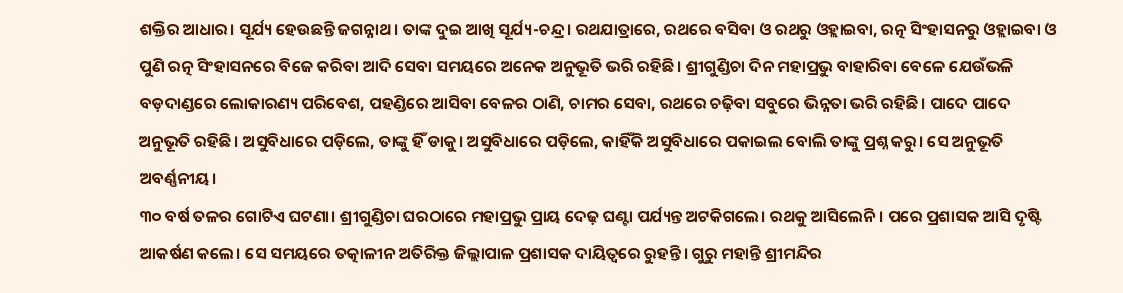ଶକ୍ତିର ଆଧାର। ସୂର୍ଯ୍ୟ ହେଉଛନ୍ତି ଜଗନ୍ନାଥ। ତାଙ୍କ ଦୁଇ ଆଖି ସୂର୍ଯ୍ୟ-ଚନ୍ଦ୍ର। ରଥଯାତ୍ରାରେ, ରଥରେ ବସିବା ଓ ରଥରୁ ଓହ୍ଲାଇବା, ରତ୍ନ ସିଂହାସନରୁ ଓହ୍ଲାଇବା ଓ ପୁଣି ରତ୍ନ ସିଂହାସନରେ ବିଜେ କରିବା ଆଦି ସେବା ସମୟରେ ଅନେକ ଅନୁଭୂତି ଭରି ରହିଛି। ଶ୍ରୀଗୁଣ୍ଡିଚା ଦିନ ମହାପ୍ରଭୁ ବାହାରିବା ବେଳେ ଯେଉଁଭଳି ବଡ଼ଦାଣ୍ଡରେ ଲୋକାରଣ୍ୟ ପରିବେଶ, ପହଣ୍ଡିରେ ଆସିବା ବେଳର ଠାଣି, ଚାମର ସେବା, ରଥରେ ଚଢ଼ିବା ସବୁରେ ଭିନ୍ନତା ଭରି ରହିଛି। ପାଦେ ପାଦେ ଅନୁଭୂତି ରହିଛି। ଅସୁବିଧାରେ ପଡ଼ିଲେ, ତାଙ୍କୁ ହିଁ ଡାକୁ। ଅସୁବିଧାରେ ପଡ଼ିଲେ, କାହିଁକି ଅସୁବିଧାରେ ପକାଇଲ ବୋଲି ତାଙ୍କୁ ପ୍ରଶ୍ନ କରୁ। ସେ ଅନୁଭୂତି ଅବର୍ଣ୍ଣନୀୟ।
୩୦ ବର୍ଷ ତଳର ଗୋଟିଏ ଘଟଣା। ଶ୍ରୀଗୁଣ୍ଡିଚା ଘରଠାରେ ମହାପ୍ରଭୁ ପ୍ରାୟ ଦେଢ଼ ଘଣ୍ଟା ପର୍ଯ୍ୟନ୍ତ ଅଟକିଗଲେ। ରଥକୁ ଆସିଲେନି। ପରେ ପ୍ରଶାସକ ଆସି ଦୃଷ୍ଟି ଆକର୍ଷଣ କଲେ। ସେ ସମୟରେ ତତ୍କାଳୀନ ଅତିରିକ୍ତ ଜିଲ୍ଲାପାଳ ପ୍ରଶାସକ ଦାୟିତ୍ବରେ ରୁହନ୍ତି। ଗୁରୁ ମହାନ୍ତି ଶ୍ରୀମନ୍ଦିର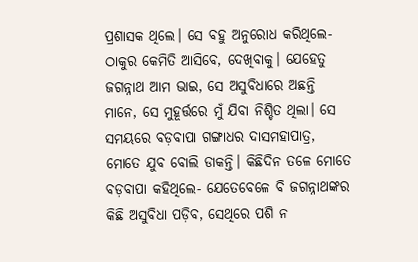ପ୍ରଶାସକ ଥିଲେ। ସେ ବହୁ ଅନୁରୋଧ କରିଥିଲେ- ଠାକୁର କେମିତି ଆସିବେ, ଦେଖିବାକୁ। ଯେହେତୁ ଜଗନ୍ନାଥ ଆମ ଭାଇ, ସେ ଅସୁବିଧାରେ ଅଛନ୍ତି ମାନେ, ସେ ମୁହୂର୍ତ୍ତରେ ମୁଁ ଯିବା ନିଶ୍ଚିତ ଥିଲା। ସେ ସମୟରେ ବଡ଼ବାପା ଗଙ୍ଗାଧର ଦାସମହାପାତ୍ର, ମୋତେ ଯୁବ ବୋଲି ଡାକନ୍ତି। କିଛିଦିନ ତଳେ ମୋତେ ବଡ଼ବାପା କହିଥିଲେ- ଯେତେବେଳେ ବି ଜଗନ୍ନାଥଙ୍କର କିଛି ଅସୁବିଧା ପଡ଼ିବ, ସେଥିରେ ପଶି ନ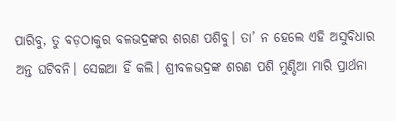ପାରିବୁ, ତୁ ବଡ଼ଠାକୁର ବଳଭଦ୍ରଙ୍କର ଶରଣ ପଶିବୁ। ତା’ ନ ହେଲେ ଏହି ଅସୁବିଧାର ଅନ୍ତ ଘଟିବନି। ସେଇଆ ହିଁ କଲି। ଶ୍ରୀବଳଭଦ୍ରଙ୍କ ଶରଣ ପଶି ମୁଣ୍ଡିଆ ମାରି ପ୍ରାର୍ଥନା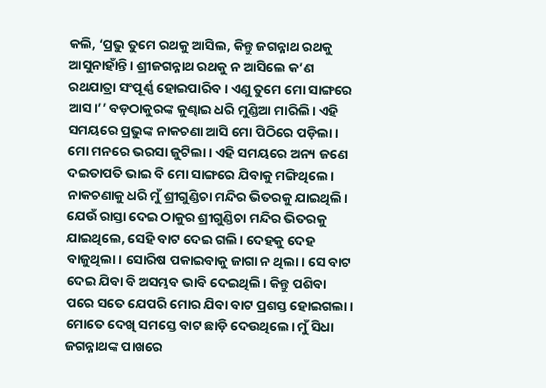କଲି, ‘ପ୍ରଭୁ ତୁମେ ରଥକୁ ଆସିଲ, କିନ୍ତୁ ଜଗନ୍ନାଥ ରଥକୁ ଆସୁନାହାଁନ୍ତି। ଶ୍ରୀଜଗନ୍ନାଥ ରଥକୁ ନ ଆସିଲେ କ’ଣ ରଥଯାତ୍ରା ସଂପୂର୍ଣ୍ଣ ହୋଇପାରିବ। ଏଣୁ ତୁମେ ମୋ ସାଙ୍ଗରେ ଆସ।’’ ବଡ଼ଠାକୁରଙ୍କ କୁଣ୍ଢାଇ ଧରି ମୁଣ୍ଡିଆ ମାରିଲି। ଏହି ସମୟରେ ପ୍ରଭୁଙ୍କ ନାକଚଣା ଆସି ମୋ ପିଠିରେ ପଡ଼ିଲା। ମୋ ମନରେ ଭରସା ଜୁଟିଲା। ଏହି ସମୟରେ ଅନ୍ୟ ଜଣେ ଦଇତାପତି ଭାଇ ବି ମୋ ସାଙ୍ଗରେ ଯିବାକୁ ମଙ୍ଗିଥିଲେ। ନାକଚଣାକୁ ଧରି ମୁଁ ଶ୍ରୀଗୁଣ୍ଡିଚା ମନ୍ଦିର ଭିତରକୁ ଯାଇଥିଲି। ଯେଉଁ ରାସ୍ତା ଦେଇ ଠାକୁର ଶ୍ରୀଗୁଣ୍ଡିଚା ମନ୍ଦିର ଭିତରକୁ ଯାଇଥିଲେ, ସେହି ବାଟ ଦେଇ ଗଲି। ଦେହକୁ ଦେହ ବାଜୁଥିଲା। ସୋରିଷ ପକାଇବାକୁ ଜାଗା ନ ଥିଲା। ସେ ବାଟ ଦେଇ ଯିବା ବି ଅସମ୍ଭବ ଭାବି ଦେଇଥିଲି। କିନ୍ତୁ ପଶିବା ପରେ ସତେ ଯେପରି ମୋର ଯିବା ବାଟ ପ୍ରଶସ୍ତ ହୋଇଗଲା। ମୋତେ ଦେଖି ସମସ୍ତେ ବାଟ ଛାଡ଼ି ଦେଉଥିଲେ। ମୁଁ ସିଧା ଜଗନ୍ନାଥଙ୍କ ପାଖରେ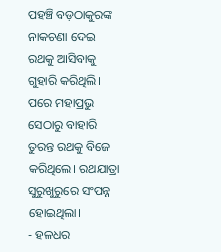ପହଞ୍ଚି ବଡ଼ଠାକୁରଙ୍କ ନାକଚଣା ଦେଇ ରଥକୁ ଆସିବାକୁ ଗୁହାରି କରିଥିଲି। ପରେ ମହାପ୍ରଭୁ ସେଠାରୁ ବାହାରି ତୁରନ୍ତ ରଥକୁ ବିଜେ କରିଥିଲେ। ରଥଯାତ୍ରା ସୁରୁଖୁରୁରେ ସଂପନ୍ନ ହୋଇଥିଲା।
- ହଳଧର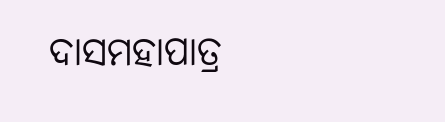ଦାସମହାପାତ୍ର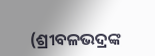(ଶ୍ରୀବଳଭଦ୍ରଙ୍କ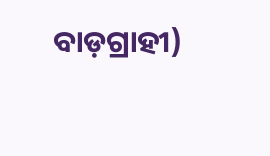ବାଡ଼ଗ୍ରାହୀ)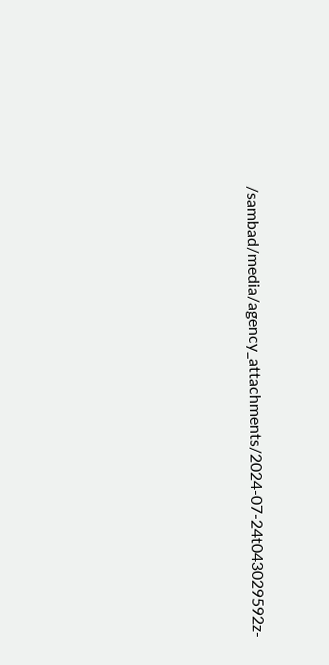/sambad/media/agency_attachments/2024-07-24t043029592z-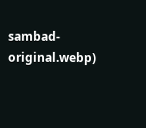sambad-original.webp)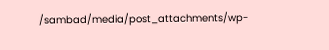/sambad/media/post_attachments/wp-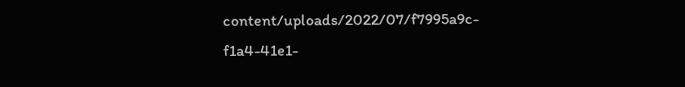content/uploads/2022/07/f7995a9c-f1a4-41e1-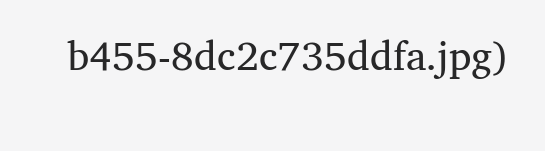b455-8dc2c735ddfa.jpg)